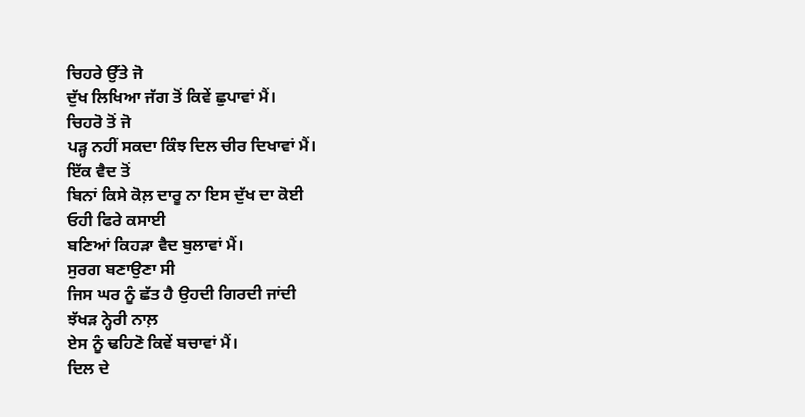ਚਿਹਰੇ ਉੱਤੇ ਜੋ
ਦੁੱਖ ਲਿਖਿਆ ਜੱਗ ਤੋਂ ਕਿਵੇਂ ਛੁਪਾਵਾਂ ਮੈਂ।
ਚਿਹਰੋ ਤੋਂ ਜੋ
ਪੜ੍ਹ ਨਹੀਂ ਸਕਦਾ ਕਿੰਝ ਦਿਲ ਚੀਰ ਦਿਖਾਵਾਂ ਮੈਂ।
ਇੱਕ ਵੈਦ ਤੋਂ
ਬਿਨਾਂ ਕਿਸੇ ਕੋਲ਼ ਦਾਰੂ ਨਾ ਇਸ ਦੁੱਖ ਦਾ ਕੋਈ
ਓਹੀ ਫਿਰੇ ਕਸਾਈ
ਬਣਿਆਂ ਕਿਹੜਾ ਵੈਦ ਬੁਲਾਵਾਂ ਮੈਂ।
ਸੁਰਗ ਬਣਾਉਣਾ ਸੀ
ਜਿਸ ਘਰ ਨੂੰ ਛੱਤ ਹੈ ਉਹਦੀ ਗਿਰਦੀ ਜਾਂਦੀ
ਝੱਖੜ ਨ੍ਹੇਰੀ ਨਾਲ਼
ਏਸ ਨੂੰ ਢਹਿਣੋ ਕਿਵੇਂ ਬਚਾਵਾਂ ਮੈਂ।
ਦਿਲ ਦੇ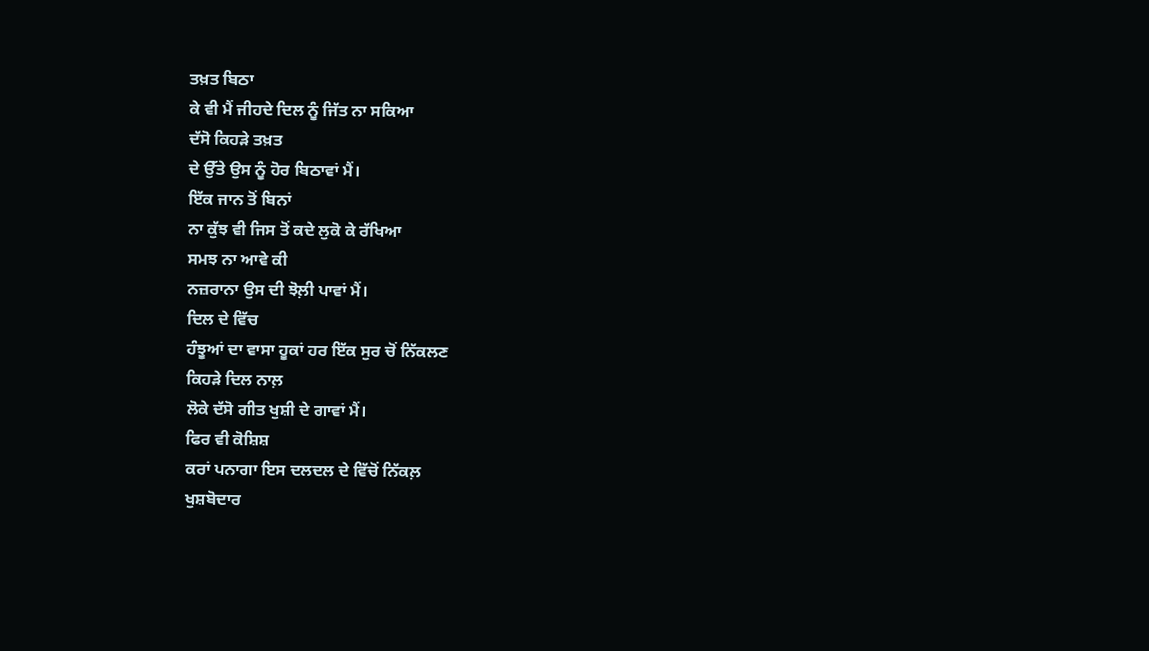ਤਖ਼ਤ ਬਿਠਾ
ਕੇ ਵੀ ਮੈਂ ਜੀਹਦੇ ਦਿਲ ਨੂੰ ਜਿੱਤ ਨਾ ਸਕਿਆ
ਦੱਸੋ ਕਿਹੜੇ ਤਖ਼ਤ
ਦੇ ਉੱਤੇ ਉਸ ਨੂੰ ਹੋਰ ਬਿਠਾਵਾਂ ਮੈਂ।
ਇੱਕ ਜਾਨ ਤੋਂ ਬਿਨਾਂ
ਨਾ ਕੁੱਝ ਵੀ ਜਿਸ ਤੋਂ ਕਦੇ ਲੁਕੋ ਕੇ ਰੱਖਿਆ
ਸਮਝ ਨਾ ਆਵੇ ਕੀ
ਨਜ਼ਰਾਨਾ ਉਸ ਦੀ ਝੋਲ਼ੀ ਪਾਵਾਂ ਮੈਂ।
ਦਿਲ ਦੇ ਵਿੱਚ
ਹੰਝੂਆਂ ਦਾ ਵਾਸਾ ਹੂਕਾਂ ਹਰ ਇੱਕ ਸੁਰ ਚੋਂ ਨਿੱਕਲਣ
ਕਿਹੜੇ ਦਿਲ ਨਾਲ਼
ਲੋਕੇ ਦੱਸੋ ਗੀਤ ਖੁਸ਼ੀ ਦੇ ਗਾਵਾਂ ਮੈਂ।
ਫਿਰ ਵੀ ਕੋਸ਼ਿਸ਼
ਕਰਾਂ ਪਨਾਗਾ ਇਸ ਦਲਦਲ ਦੇ ਵਿੱਚੋਂ ਨਿੱਕਲ਼
ਖੁਸ਼ਬੋਦਾਰ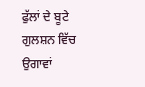ਫੁੱਲਾਂ ਦੇ ਬੂਟੇ ਗੁਲਸ਼ਨ ਵਿੱਚ ਉਗਾਵਾਂ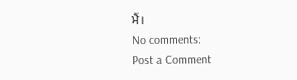ਮੈਂ।
No comments:
Post a Comment